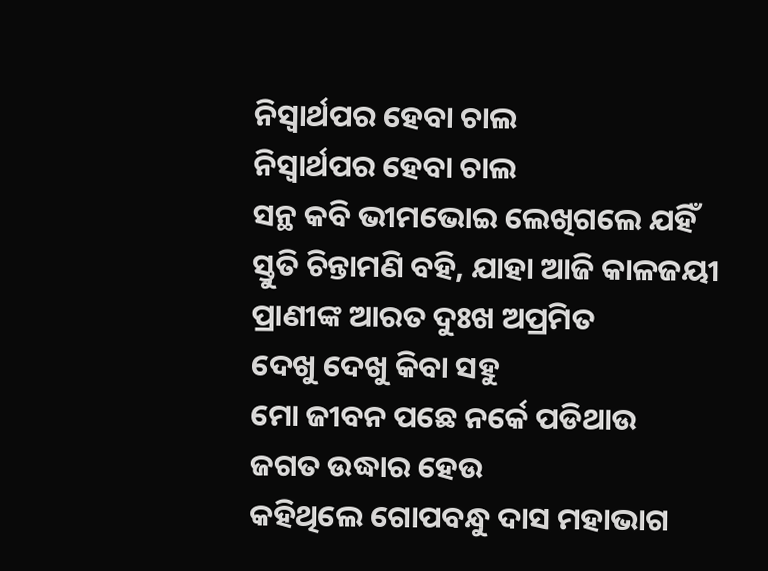ନିସ୍ଵାର୍ଥପର ହେବା ଚାଲ
ନିସ୍ଵାର୍ଥପର ହେବା ଚାଲ
ସନ୍ଥ କବି ଭୀମଭୋଇ ଲେଖିଗଲେ ଯହିଁ
ସ୍ତୁତି ଚିନ୍ତାମଣି ବହି, ଯାହା ଆଜି କାଳଜୟୀ
ପ୍ରାଣୀଙ୍କ ଆରତ ଦୁଃଖ ଅପ୍ରମିତ
ଦେଖୁ ଦେଖୁ କିବା ସହୁ
ମୋ ଜୀବନ ପଛେ ନର୍କେ ପଡିଥାଉ
ଜଗତ ଉଦ୍ଧାର ହେଉ
କହିଥିଲେ ଗୋପବନ୍ଧୁ ଦାସ ମହାଭାଗ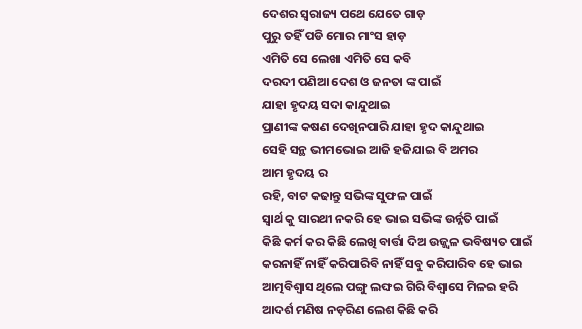ଦେଶର ସ୍ଵରାଜ୍ୟ ପଥେ ଯେତେ ଗାଡ଼
ପୁରୁ ତହିଁ ପଡି ମୋର ମାଂସ ହାଡ଼
ଏମିତି ସେ ଲେଖା ଏମିତି ସେ କବି
ଦରଦୀ ପଣିଆ ଦେଶ ଓ ଜନତା ଙ୍କ ପାଇଁ
ଯାହା ହୃଦୟ ସଦା କାନ୍ଦୁଥାଇ
ପ୍ରାଣୀଙ୍କ କଷଣ ଦେଖିନପାରି ଯାହା ହୃଦ କାନ୍ଦୁଥାଇ
ସେହି ସନ୍ଥ ଭୀମଭୋଇ ଆଜି ହଜିଯାଇ ବି ଅମର
ଆମ ହୃଦୟ ର
ରହି, ବାଟ କଢାନ୍ତୁ ସଭିଙ୍କ ସୁଫଳ ପାଇଁ
ସ୍ୱାର୍ଥ କୁ ସାରଥୀ ନକରି ହେ ଭାଇ ସଭିଙ୍କ ଉର୍ନ୍ନତି ପାଇଁ
କିଛି କର୍ମ କର କିଛି ଲେଖି ବାର୍ତ୍ତା ଦିଅ ଉଜ୍ଜ୍ୱଳ ଭବିଷ୍ୟତ ପାଇଁ
କରନାହିଁ ନାହିଁ କରିପାରିବି ନାହିଁ ସବୁ କରିପାରିବ ହେ ଭାଇ
ଆତ୍ମବିଶ୍ୱାସ ଥିଲେ ପଙ୍ଗୁ ଲଙ୍ଘଇ ଗିରି ବିଶ୍ୱାସେ ମିଳଇ ହରି
ଆଦର୍ଶ ମଣିଷ ନଡ଼ରିଣ ଲେଶ କିଛି କରି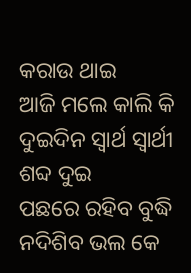କରାଉ ଥାଇ
ଆଜି ମଲେ କାଲି କି ଦୁଇଦିନ ସ୍ୱାର୍ଥ ସ୍ୱାର୍ଥୀ ଶବ୍ଦ ଦୁଇ
ପଛରେ ରହିବ ବୁଦ୍ଧି ନଦିଶିବ ଭଲ କେ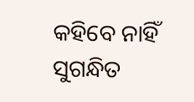କହିବେ ନାହିଁ
ସୁଗନ୍ଧିତ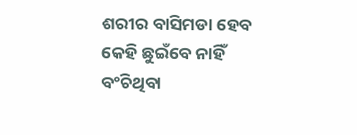ଶରୀର ବାସିମଡା ହେବ କେହି ଛୁଇଁବେ ନାହିଁ
ବଂଚିଥିବା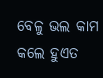ବେଳୁ ଭଲ କାମ କଲେ ହୁଏତ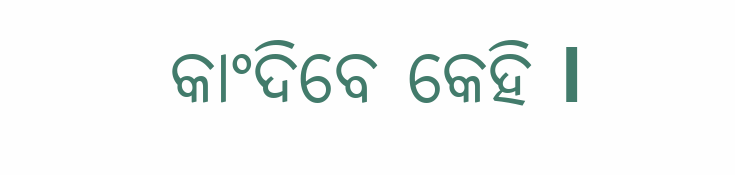କାଂଦିବେ କେହି l